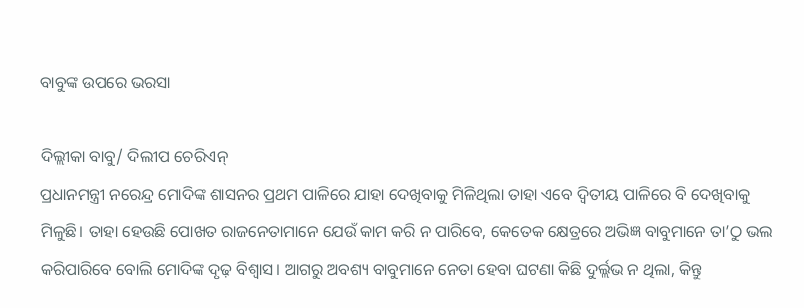ବାବୁଙ୍କ ଉପରେ ଭରସା

ଦିଲ୍ଲୀକା ବାବୁ/ ଦିଲୀପ ଚେରିଏନ୍‌
ପ୍ରଧାନମନ୍ତ୍ରୀ ନରେନ୍ଦ୍ର ମୋଦିଙ୍କ ଶାସନର ପ୍ରଥମ ପାଳିରେ ଯାହା ଦେଖିବାକୁ ମିଳିଥିଲା ତାହା ଏବେ ଦ୍ୱିତୀୟ ପାଳିରେ ବି ଦେଖିବାକୁ ମିଳୁଛି। ତାହା ହେଉଛି ପୋଖତ ରାଜନେତାମାନେ ଯେଉଁ କାମ କରି ନ ପାରିବେ, କେତେକ କ୍ଷେତ୍ରରେ ଅଭିଜ୍ଞ ବାବୁମାନେ ତା’ଠୁ ଭଲ କରିପାରିବେ ବୋଲି ମୋଦିଙ୍କ ଦୃଢ଼ ବିଶ୍ୱାସ। ଆଗରୁ ଅବଶ୍ୟ ବାବୁମାନେ ନେତା ହେବା ଘଟଣା କିଛି ଦୁର୍ଲ୍ଲଭ ନ ଥିଲା, କିନ୍ତୁ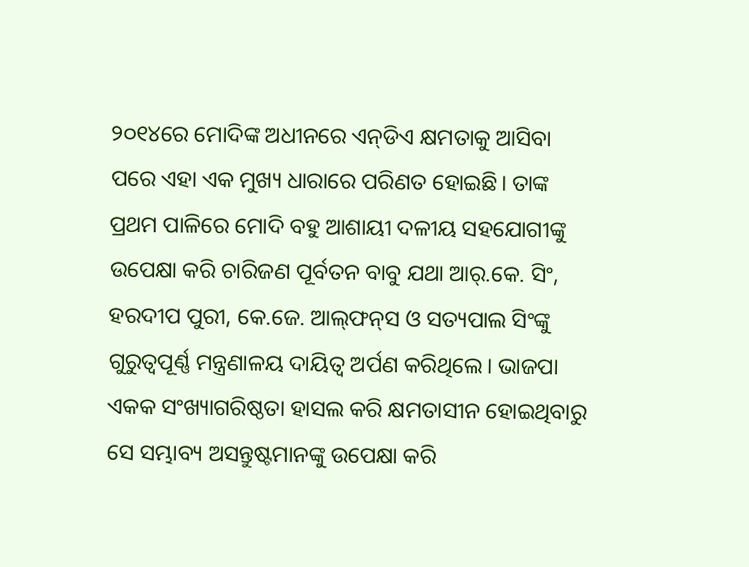୨୦୧୪ରେ ମୋଦିଙ୍କ ଅଧୀନରେ ଏନ୍‌ଡିଏ କ୍ଷମତାକୁ ଆସିବା ପରେ ଏହା ଏକ ମୁଖ୍ୟ ଧାରାରେ ପରିଣତ ହୋଇଛି। ତାଙ୍କ ପ୍ରଥମ ପାଳିରେ ମୋଦି ବହୁ ଆଶାୟୀ ଦଳୀୟ ସହଯୋଗୀଙ୍କୁ ଉପେକ୍ଷା କରି ଚାରିଜଣ ପୂର୍ବତନ ବାବୁ ଯଥା ଆର୍‌.କେ. ସିଂ, ହରଦୀପ ପୁରୀ, କେ.ଜେ. ଆଲ୍‌ଫନ୍‌ସ ଓ ସତ୍ୟପାଲ ସିଂଙ୍କୁ ଗୁରୁତ୍ୱପୂର୍ଣ୍ଣ ମନ୍ତ୍ରଣାଳୟ ଦାୟିତ୍ୱ ଅର୍ପଣ କରିଥିଲେ। ଭାଜପା ଏକକ ସଂଖ୍ୟାଗରିଷ୍ଠତା ହାସଲ କରି କ୍ଷମତାସୀନ ହୋଇଥିବାରୁ ସେ ସମ୍ଭାବ୍ୟ ଅସନ୍ତୁଷ୍ଟମାନଙ୍କୁ ଉପେକ୍ଷା କରି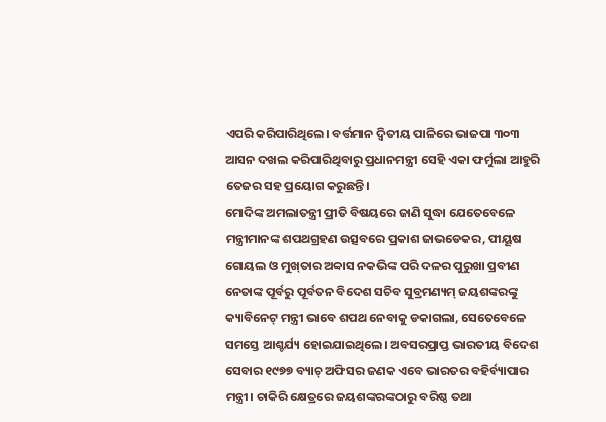ଏପରି କରିପାରିଥିଲେ। ବର୍ତ୍ତମାନ ଦ୍ୱିତୀୟ ପାଳିରେ ଭାଜପା ୩୦୩ ଆସନ ଦଖଲ କରିପାରିଥିବାରୁ ପ୍ରଧାନମନ୍ତ୍ରୀ ସେହି ଏକା ଫର୍ମୁଲା ଆହୁରି ତେଜର ସହ ପ୍ରୟୋଗ କରୁଛନ୍ତି।
ମୋଦିଙ୍କ ଅମଲାତନ୍ତ୍ରୀ ପ୍ରୀତି ବିଷୟରେ ଜାଣି ସୁଦ୍ଧା ଯେତେବେଳେ ମନ୍ତ୍ରୀମାନଙ୍କ ଶପଥଗ୍ରହଣ ଉତ୍ସବରେ ପ୍ରକାଶ ଜାଭଡେକର, ପୀୟୂଷ ଗୋୟଲ ଓ ମୁଖ୍‌ତାର ଅବ୍ବାସ ନକଭିଙ୍କ ପରି ଦଳର ପୁରୁଖା ପ୍ରବୀଣ ନେତାଙ୍କ ପୂର୍ବରୁ ପୂର୍ବତନ ବିଦେଶ ସଚିବ ସୁବ୍ରମଣ୍ୟମ୍‌ ଜୟଶଙ୍କରଙ୍କୁ କ୍ୟାବିନେଟ୍‌ ମନ୍ତ୍ରୀ ଭାବେ ଶପଥ ନେବାକୁ ଡକାଗଲା, ସେତେବେଳେ ସମସ୍ତେ ଆଶ୍ଚର୍ଯ୍ୟ ହୋଇଯାଇଥିଲେ। ଅବସରପ୍ରାପ୍ତ ଭାରତୀୟ ବିଦେଶ ସେବାର ୧୯୭୭ ବ୍ୟାଚ୍‌ ଅଫିସର ଜଣକ ଏବେ ଭାରତର ବହିର୍ବ୍ୟାପାର ମନ୍ତ୍ରୀ। ଚାକିରି କ୍ଷେତ୍ରରେ ଜୟଶଙ୍କରଙ୍କଠାରୁ ବରିଷ୍ଠ ତଥା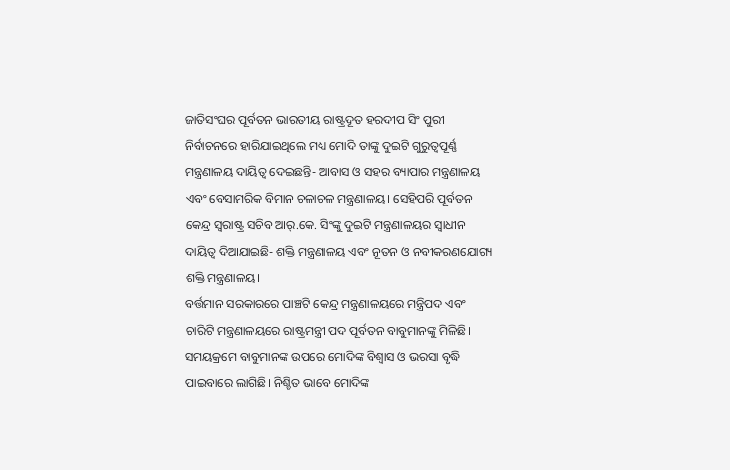ଜାତିସଂଘର ପୂର୍ବତନ ଭାରତୀୟ ରାଷ୍ଟ୍ରଦୂତ ହରଦୀପ ସିଂ ପୁରୀ ନିର୍ବାଚନରେ ହାରିଯାଇଥିଲେ ମଧ୍ୟ ମୋଦି ତାଙ୍କୁ ଦୁଇଟି ଗୁରୁତ୍ୱପୂର୍ଣ୍ଣ ମନ୍ତ୍ରଣାଳୟ ଦାୟିତ୍ୱ ଦେଇଛନ୍ତି- ଆବାସ ଓ ସହର ବ୍ୟାପାର ମନ୍ତ୍ରଣାଳୟ ଏବଂ ବେସାମରିକ ବିମାନ ଚଳାଚଳ ମନ୍ତ୍ରଣାଳୟ। ସେହିପରି ପୂର୍ବତନ କେନ୍ଦ୍ର ସ୍ବରାଷ୍ଟ୍ର ସଚିବ ଆର୍‌.କେ. ସିଂଙ୍କୁ ଦୁଇଟି ମନ୍ତ୍ରଣାଳୟର ସ୍ବାଧୀନ ଦାୟିତ୍ୱ ଦିଆଯାଇଛି- ଶକ୍ତି ମନ୍ତ୍ରଣାଳୟ ଏବଂ ନୂତନ ଓ ନବୀକରଣଯୋଗ୍ୟ ଶକ୍ତି ମନ୍ତ୍ରଣାଳୟ।
ବର୍ତ୍ତମାନ ସରକାରରେ ପାଞ୍ଚଟି କେନ୍ଦ୍ର ମନ୍ତ୍ରଣାଳୟରେ ମନ୍ତ୍ରିପଦ ଏବଂ ଚାରିଟି ମନ୍ତ୍ରଣାଳୟରେ ରାଷ୍ଟ୍ରମନ୍ତ୍ରୀ ପଦ ପୂର୍ବତନ ବାବୁମାନଙ୍କୁ ମିଳିଛି। ସମୟକ୍ରମେ ବାବୁମାନଙ୍କ ଉପରେ ମୋଦିଙ୍କ ବିଶ୍ୱାସ ଓ ଭରସା ବୃଦ୍ଧି ପାଇବାରେ ଲାଗିଛି। ନିଶ୍ଚିତ ଭାବେ ମୋଦିଙ୍କ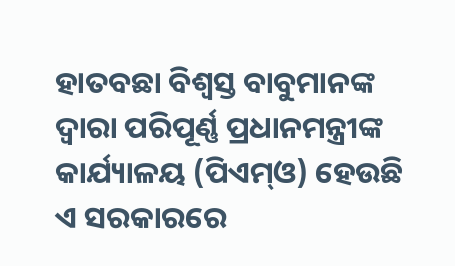ହାତବଛା ବିଶ୍ୱସ୍ତ ବାବୁମାନଙ୍କ ଦ୍ୱାରା ପରିପୂର୍ଣ୍ଣ ପ୍ରଧାନମନ୍ତ୍ରୀଙ୍କ କାର୍ଯ୍ୟାଳୟ (ପିଏମ୍‌ଓ) ହେଉଛି ଏ ସରକାରରେ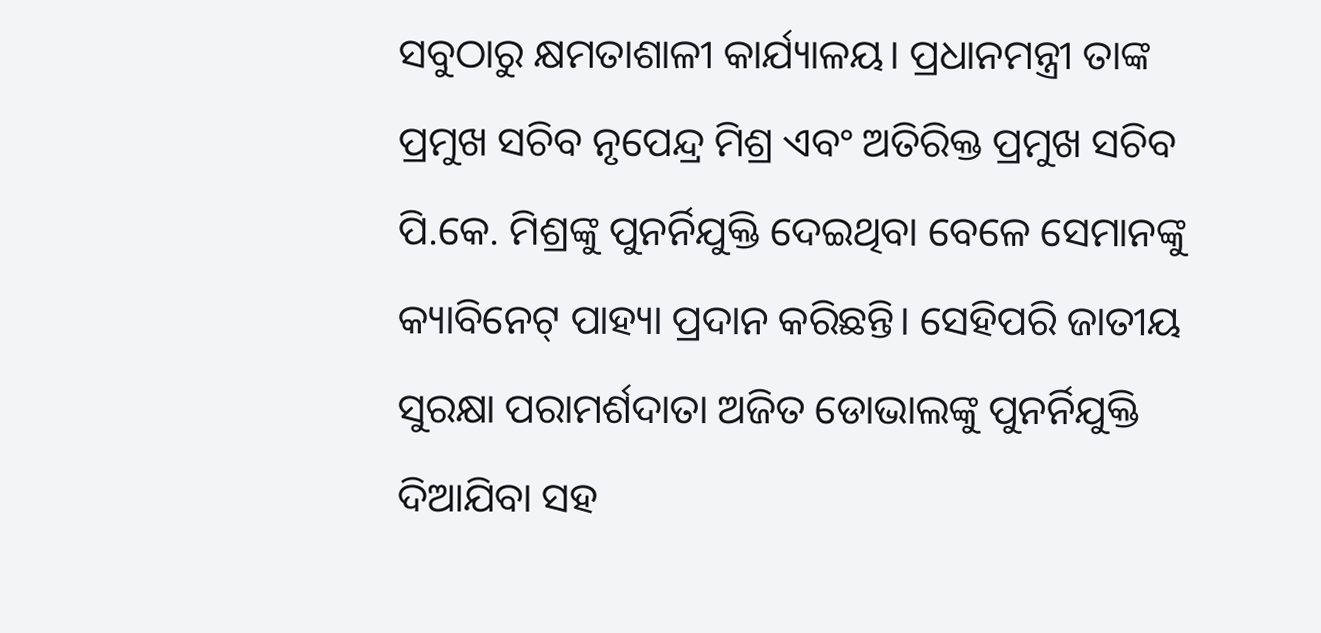ସବୁଠାରୁ କ୍ଷମତାଶାଳୀ କାର୍ଯ୍ୟାଳୟ। ପ୍ରଧାନମନ୍ତ୍ରୀ ତାଙ୍କ ପ୍ରମୁଖ ସଚିବ ନୃପେନ୍ଦ୍ର ମିଶ୍ର ଏବଂ ଅତିରିକ୍ତ ପ୍ରମୁଖ ସଚିବ ପି.କେ. ମିଶ୍ରଙ୍କୁ ପୁନର୍ନିଯୁକ୍ତି ଦେଇଥିବା ବେଳେ ସେମାନଙ୍କୁ କ୍ୟାବିନେଟ୍‌ ପାହ୍ୟା ପ୍ରଦାନ କରିଛନ୍ତି। ସେହିପରି ଜାତୀୟ ସୁରକ୍ଷା ପରାମର୍ଶଦାତା ଅଜିତ ଡୋଭାଲଙ୍କୁ ପୁନର୍ନିଯୁକ୍ତି ଦିଆଯିବା ସହ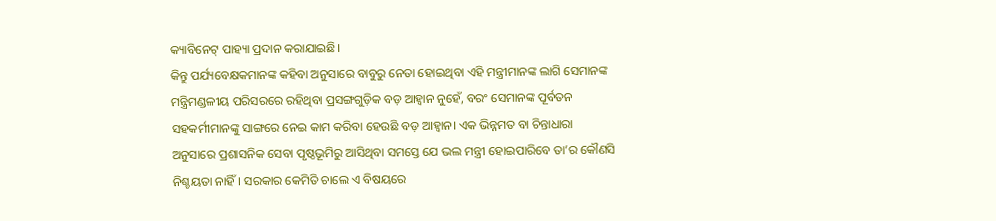କ୍ୟାବିନେଟ୍‌ ପାହ୍ୟା ପ୍ରଦାନ କରାଯାଇଛି।
କିନ୍ତୁ ପର୍ଯ୍ୟବେକ୍ଷକମାନଙ୍କ କହିବା ଅନୁସାରେ ବାବୁରୁ ନେତା ହୋଇଥିବା ଏହି ମନ୍ତ୍ରୀମାନଙ୍କ ଲାଗି ସେମାନଙ୍କ ମନ୍ତ୍ରିମଣ୍ଡଳୀୟ ପରିସରରେ ରହିଥିବା ପ୍ରସଙ୍ଗଗୁଡ଼ିକ ବଡ଼ ଆହ୍ବାନ ନୁହେଁ, ବରଂ ସେମାନଙ୍କ ପୂର୍ବତନ ସହକର୍ମୀମାନଙ୍କୁ ସାଙ୍ଗରେ ନେଇ କାମ କରିବା ହେଉଛି ବଡ଼ ଆହ୍ବାନ। ଏକ ଭିନ୍ନମତ ବା ଚିନ୍ତାଧାରା ଅନୁସାରେ ପ୍ରଶାସନିକ ସେବା ପୃଷ୍ଠଭୂମିରୁ ଆସିଥିବା ସମସ୍ତେ ଯେ ଭଲ ମନ୍ତ୍ରୀ ହୋଇପାରିବେ ତା’ର କୌଣସି ନିଶ୍ଚୟତା ନାହିଁ। ସରକାର କେମିତି ଚାଲେ ଏ ବିଷୟରେ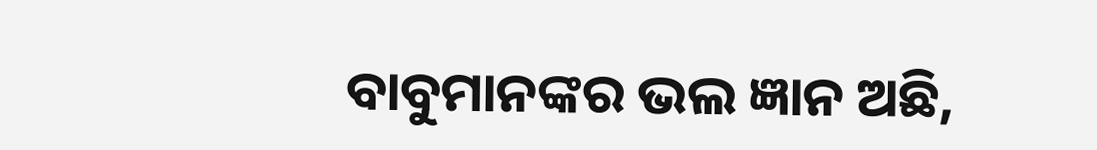ବାବୁମାନଙ୍କର ଭଲ ଜ୍ଞାନ ଅଛି,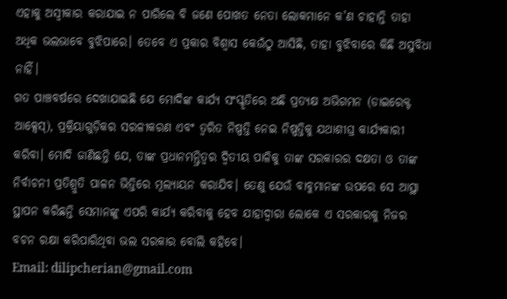ଏହାକୁ ଅସ୍ବୀକାର କରାଯାଇ ନ ପାରିଲେ ବି ଜଣେ ପୋଖତ ନେତା ଲୋକମାନେ କ’ଣ ଚାହାନ୍ତି ତାହା ଅଧିକ ଭଲଭାବେ ବୁଝିପାରେ। ତେବେ ଏ ପ୍ରକାର ବିଶ୍ୱାସ କେଉଁଠୁ ଆସିଛି, ତାହା ବୁଝିବାରେ କିଛି ଅସୁବିଧା ନାହିଁ।
ଗତ ପାଞ୍ଚବର୍ଷରେ ଦେଖାଯାଇଛି ଯେ ମୋଦିଙ୍କ କାର୍ଯ୍ୟ ସଂସ୍କୃତିରେ ଅଛି ପ୍ରତ୍ୟକ୍ଷ ଅଭିଗମନ (ଡାଇରେକ୍ଟ ଆକ୍ସେସ୍‌), ପ୍ରକ୍ରିୟାଗୁଡ଼ିକର ସରଳୀକରଣ ଏବଂ ତ୍ୱରିତ ନିଷ୍ପତ୍ତି ନେଇ ନିଷ୍ପତ୍ତିକୁ ଯଥାଶୀଘ୍ର କାର୍ଯ୍ୟକାରୀ କରିବା। ମୋଦି ଜାଣିଛନ୍ତି ଯେ, ତାଙ୍କ ପ୍ରଧାନମନ୍ତ୍ରିତ୍ୱର ଦ୍ୱିତୀୟ ପାଳିକୁ ତାଙ୍କ ସରକାରର ଦକ୍ଷତା ଓ ତାଙ୍କ ନିର୍ବାଚନୀ ପ୍ରତିଶ୍ରୁତି ପାଳନ ଭିତ୍ତିରେ ମୂଲ୍ୟାୟନ କରାଯିବ। ତେଣୁ ଯେଉଁ ବାବୁମାନଙ୍କ ଉପରେ ସେ ଆସ୍ଥା ସ୍ଥାପନ କରିଛନ୍ତି ସେମାନଙ୍କୁ ଏପରି କାର୍ଯ୍ୟ କରିବାକୁ ହେବ ଯାହାଦ୍ୱାରା ଲୋକେ ଏ ସରକାରକୁ ନିଜର ବଚନ ରକ୍ଷା କରିପାରିଥିବା ଭଲ ସରକାର ବୋଲି କହିବେ।
Email: dilipcherian@gmail.com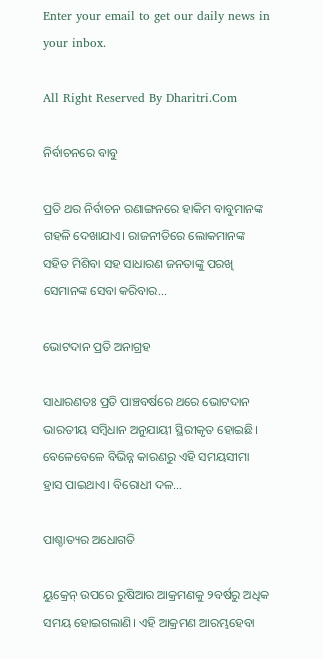Enter your email to get our daily news in your inbox.

All Right Reserved By Dharitri.Com

ନିର୍ବାଚନରେ ବାବୁ

ପ୍ରତି ଥର ନିର୍ବାଚନ ରଣାଙ୍ଗନରେ ହାକିମ ବାବୁମାନଙ୍କ ଗହଳି ଦେଖାଯାଏ। ରାଜନୀତିରେ ଲୋକମାନଙ୍କ ସହିତ ମିଶିବା ସହ ସାଧାରଣ ଜନତାଙ୍କୁ ପରଖି ସେମାନଙ୍କ ସେବା କରିବାର...

ଭୋଟଦାନ ପ୍ରତି ଅନାଗ୍ରହ

ସାଧାରଣତଃ ପ୍ରତି ପାଞ୍ଚବର୍ଷରେ ଥରେ ଭୋଟଦାନ ଭାରତୀୟ ସମ୍ବିଧାନ ଅନୁଯାୟୀ ସ୍ଥିରୀକୃତ ହୋଇଛି। ବେଳେବେଳେ ବିଭିନ୍ନ କାରଣରୁ ଏହି ସମୟସୀମା ହ୍ରାସ ପାଇଥାଏ। ବିରୋଧୀ ଦଳ...

ପାଶ୍ଚାତ୍ୟର ଅଧୋଗତି

ୟୁକ୍ରେନ୍‌ ଉପରେ ରୁଷିଆର ଆକ୍ରମଣକୁ ୨ବର୍ଷରୁ ଅଧିକ ସମୟ ହୋଇଗଲାଣି। ଏହି ଆକ୍ରମଣ ଆରମ୍ଭହେବା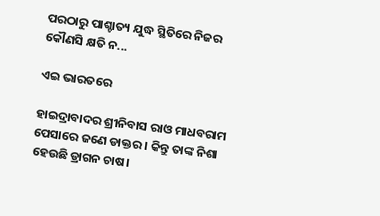ପରଠାରୁ ପାଶ୍ଚାତ୍ୟ ଯୁଦ୍ଧ ସ୍ଥିତିରେ ନିଜର କୌଣସି କ୍ଷତି ନ...

ଏଇ ଭାରତରେ

ହାଇଦ୍ରାବାଦର ଶ୍ରୀନିବାସ ରାଓ ମାଧବରାମ ପେସାରେ ଜଣେ ଡାକ୍ତର । କିନ୍ତୁ ତାଙ୍କ ନିଶା ହେଉଛି ଡ୍ରାଗନ ଚାଷ।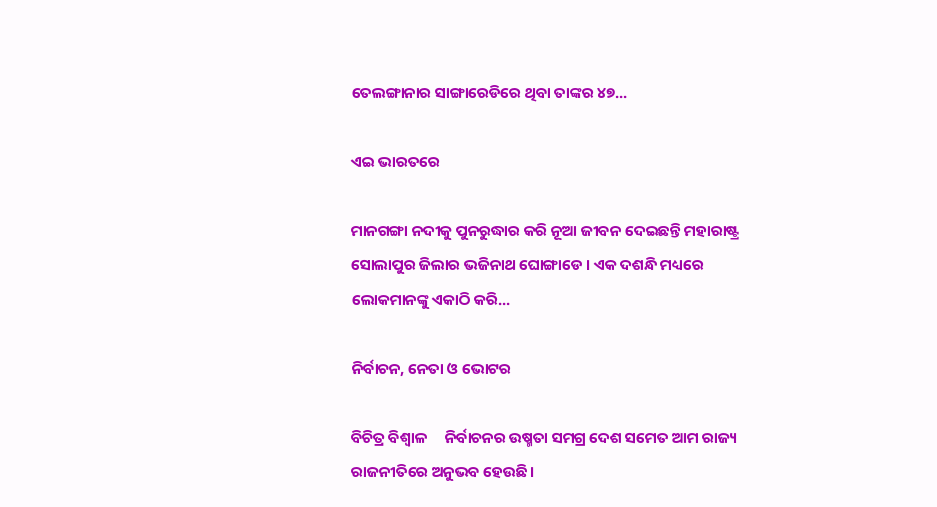ତେଲଙ୍ଗାନାର ସାଙ୍ଗାରେଡିରେ ଥିବା ତାଙ୍କର ୪୭...

ଏଇ ଭାରତରେ

ମାନଗଙ୍ଗା ନଦୀକୁ ପୁନରୁଦ୍ଧାର କରି ନୂଆ ଜୀବନ ଦେଇଛନ୍ତି ମହାରାଷ୍ଟ୍ର ସୋଲାପୁର ଜିଲାର ଭଜିନାଥ ଘୋଙ୍ଗାଡେ । ଏକ ଦଶନ୍ଧି ମଧ୍ୟରେ ଲୋକମାନଙ୍କୁ ଏକାଠି କରି...

ନିର୍ବାଚନ, ନେତା ଓ ଭୋଟର

ବିଚିତ୍ର ବିଶ୍ୱାଳ     ନିର୍ବାଚନର ଉଷ୍ମତା ସମଗ୍ର ଦେଶ ସମେତ ଆମ ରାଜ୍ୟ ରାଜନୀତିରେ ଅନୁଭବ ହେଉଛି।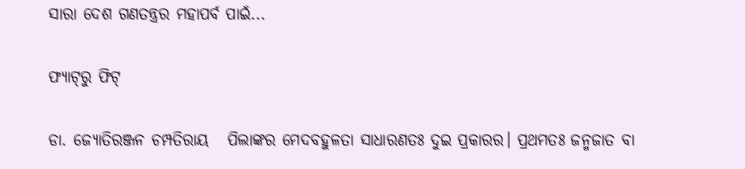ସାରା ଦେଶ ଗଣତନ୍ତ୍ରର ମହାପର୍ବ ପାଇଁ...

ଫ୍ୟାଟ୍‌ରୁ ଫିଟ୍‌

ଡା. ଜ୍ୟୋତିରଞ୍ଜନ ଚମ୍ପତିରାୟ   ପିଲାଙ୍କର ମେଦବହୁଳତା ସାଧାରଣତଃ ଦୁଇ ପ୍ରକାରର। ପ୍ରଥମତଃ ଜନ୍ମଜାତ ବା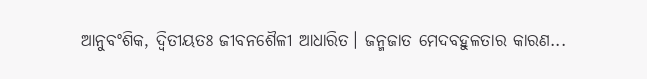ଆନୁବଂଶିକ, ଦ୍ୱିତୀୟତଃ ଜୀବନଶୈଳୀ ଆଧାରିତ। ଜନ୍ମଜାତ ମେଦବହୁଳତାର କାରଣ...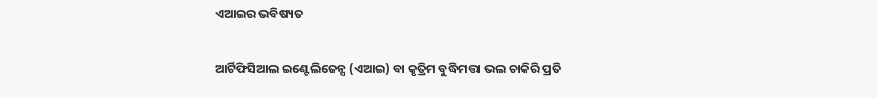ଏଆଇର ଭବିଷ୍ୟତ

ଆର୍ଟିଫିସିଆଲ ଇଣ୍ଟେଲିଜେନ୍ସ (ଏଆଇ) ବା କୃତ୍ରିମ ବୁଦ୍ଧିମତ୍ତା ଭଲ ଚାକିରି ପ୍ରତି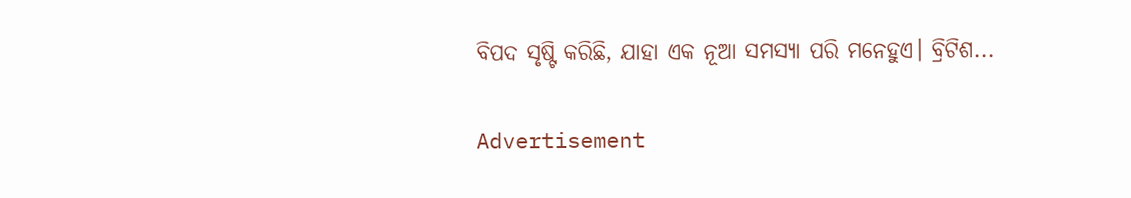ବିପଦ ସୃଷ୍ଟି କରିଛି, ଯାହା ଏକ ନୂଆ ସମସ୍ୟା ପରି ମନେହୁଏ। ବ୍ରିଟିଶ...

Advertisement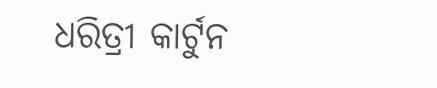ଧରିତ୍ରୀ କାର୍ଟୁନ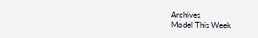Archives
Model This Week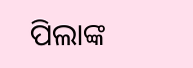ପିଲାଙ୍କ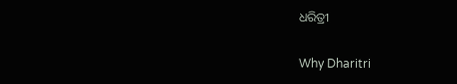ଧରିତ୍ରୀ

Why Dharitri